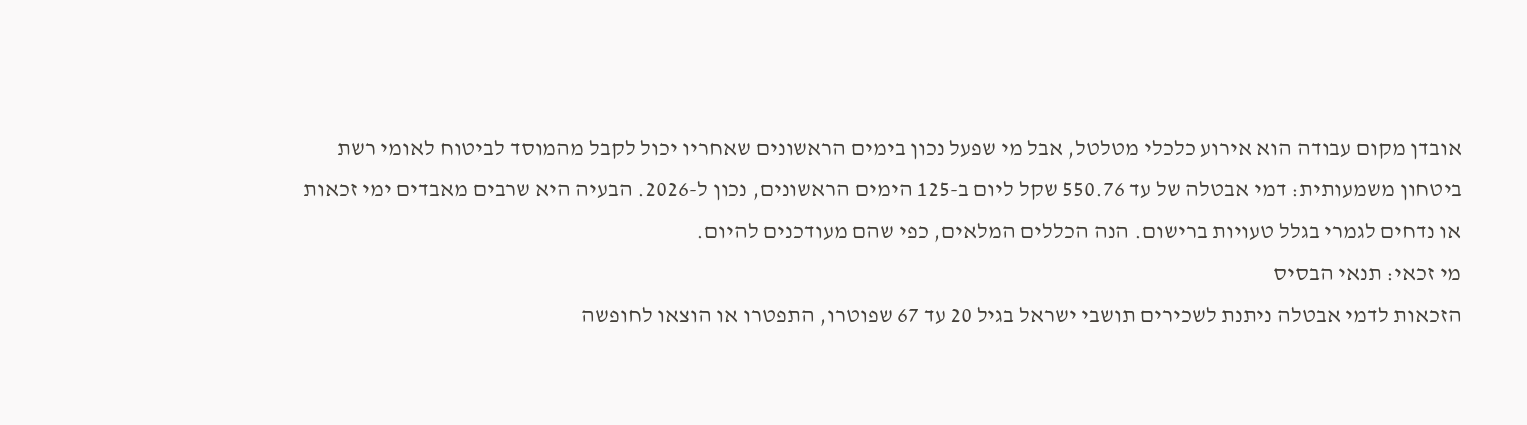אובדן מקום עבודה הוא אירוע כלכלי מטלטל, אבל מי שפעל נכון בימים הראשונים שאחריו יכול לקבל מהמוסד לביטוח לאומי רשת ביטחון משמעותית: דמי אבטלה של עד 550.76 שקל ליום ב-125 הימים הראשונים, נכון ל-2026. הבעיה היא שרבים מאבדים ימי זכאות או נדחים לגמרי בגלל טעויות ברישום. הנה הכללים המלאים, כפי שהם מעודכנים להיום.
מי זכאי: תנאי הבסיס
הזכאות לדמי אבטלה ניתנת לשכירים תושבי ישראל בגיל 20 עד 67 שפוטרו, התפטרו או הוצאו לחופשה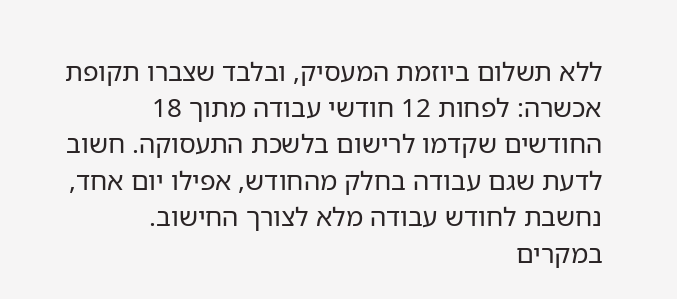ללא תשלום ביוזמת המעסיק, ובלבד שצברו תקופת אכשרה: לפחות 12 חודשי עבודה מתוך 18 החודשים שקדמו לרישום בלשכת התעסוקה. חשוב לדעת שגם עבודה בחלק מהחודש, אפילו יום אחד, נחשבת לחודש עבודה מלא לצורך החישוב. במקרים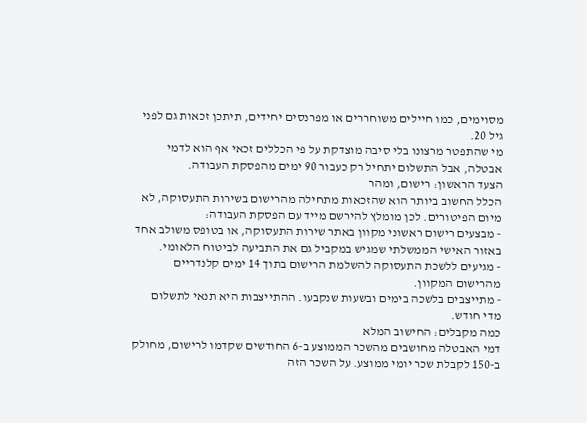מסוימים, כמו חיילים משוחררים או מפרנסים יחידים, תיתכן זכאות גם לפני גיל 20.
מי שהתפטר מרצונו בלי סיבה מוצדקת על פי הכללים זכאי אף הוא לדמי אבטלה, אבל התשלום יתחיל רק כעבור 90 ימים מהפסקת העבודה.
הצעד הראשון: רישום, ומהר
הכלל החשוב ביותר הוא שהזכאות מתחילה מהרישום בשירות התעסוקה, לא מיום הפיטורים. לכן מומלץ להירשם מייד עם הפסקת העבודה:
- מבצעים רישום ראשוני מקוון באתר שירות התעסוקה, או בטופס משולב אחד באזור האישי הממשלתי שמגיש במקביל גם את התביעה לביטוח הלאומי.
- מגיעים ללשכת התעסוקה להשלמת הרישום בתוך 14 ימים קלנדריים מהרישום המקוון.
- מתייצבים בלשכה בימים ובשעות שנקבעו. ההתייצבות היא תנאי לתשלום מדי חודש.
כמה מקבלים: החישוב המלא
דמי האבטלה מחושבים מהשכר הממוצע ב-6 החודשים שקדמו לרישום, מחולק ב-150 לקבלת שכר יומי ממוצע. על השכר הזה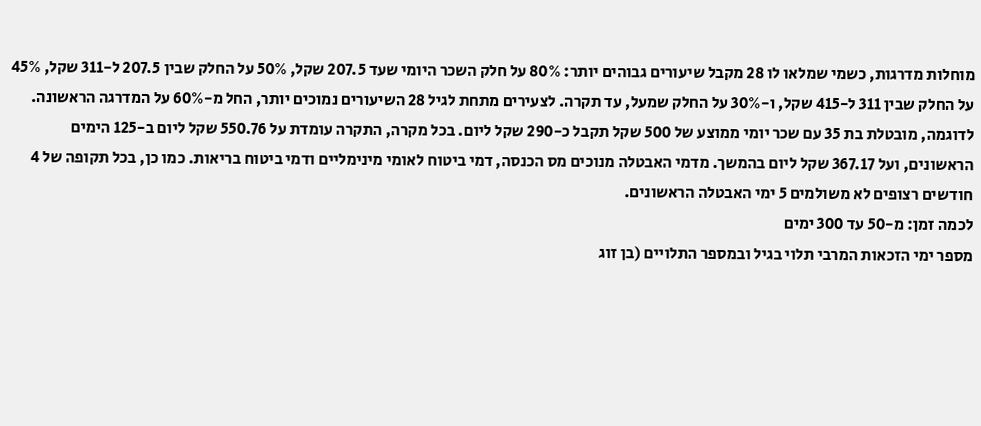מוחלות מדרגות, כשמי שמלאו לו 28 מקבל שיעורים גבוהים יותר: 80% על חלק השכר היומי שעד 207.5 שקל, 50% על החלק שבין 207.5 ל-311 שקל, 45% על החלק שבין 311 ל-415 שקל, ו-30% על החלק שמעל, עד תקרה. לצעירים מתחת לגיל 28 השיעורים נמוכים יותר, החל מ-60% על המדרגה הראשונה.
לדוגמה, מובטלת בת 35 עם שכר יומי ממוצע של 500 שקל תקבל כ-290 שקל ליום. בכל מקרה, התקרה עומדת על 550.76 שקל ליום ב-125 הימים הראשונים, ועל 367.17 שקל ליום בהמשך. מדמי האבטלה מנוכים מס הכנסה, דמי ביטוח לאומי מינימליים ודמי ביטוח בריאות. כמו כן, בכל תקופה של 4 חודשים רצופים לא משולמים 5 ימי האבטלה הראשונים.
לכמה זמן: מ-50 עד 300 ימים
מספר ימי הזכאות המרבי תלוי בגיל ובמספר התלויים (בן זוג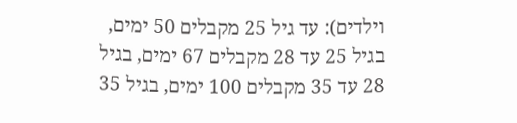וילדים): עד גיל 25 מקבלים 50 ימים, בגיל 25 עד 28 מקבלים 67 ימים, בגיל 28 עד 35 מקבלים 100 ימים, בגיל 35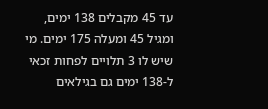עד 45 מקבלים 138 ימים, ומגיל 45 ומעלה 175 ימים. מי שיש לו 3 תלויים לפחות זכאי ל-138 ימים גם בגילאים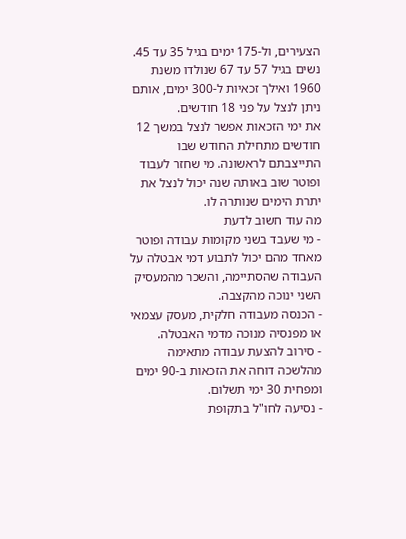הצעירים, ול-175 ימים בגיל 35 עד 45. נשים בגיל 57 עד 67 שנולדו משנת 1960 ואילך זכאיות ל-300 ימים, אותם ניתן לנצל על פני 18 חודשים.
את ימי הזכאות אפשר לנצל במשך 12 חודשים מתחילת החודש שבו התייצבתם לראשונה. מי שחזר לעבוד ופוטר שוב באותה שנה יכול לנצל את יתרת הימים שנותרה לו.
מה עוד חשוב לדעת
- מי שעבד בשני מקומות עבודה ופוטר מאחד מהם יכול לתבוע דמי אבטלה על העבודה שהסתיימה, והשכר מהמעסיק השני ינוכה מהקצבה.
- הכנסה מעבודה חלקית, מעסק עצמאי או מפנסיה מנוכה מדמי האבטלה.
- סירוב להצעת עבודה מתאימה מהלשכה דוחה את הזכאות ב-90 ימים ומפחית 30 ימי תשלום.
- נסיעה לחו"ל בתקופת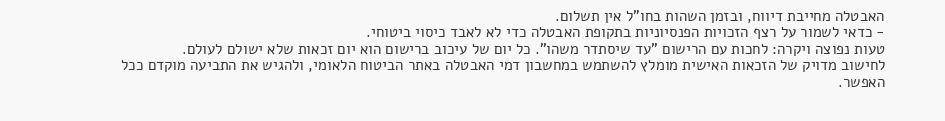האבטלה מחייבת דיווח, ובזמן השהות בחו"ל אין תשלום.
- כדאי לשמור על רצף הזכויות הפנסיוניות בתקופת האבטלה כדי לא לאבד כיסוי ביטוחי.
טעות נפוצה ויקרה: לחכות עם הרישום "עד שיסתדר משהו". כל יום של עיכוב ברישום הוא יום זכאות שלא ישולם לעולם.
לחישוב מדויק של הזכאות האישית מומלץ להשתמש במחשבון דמי האבטלה באתר הביטוח הלאומי, ולהגיש את התביעה מוקדם ככל האפשר.